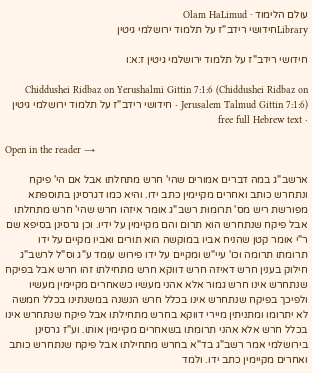עולם הלימוד · Olam HaLimud
Libraryחידושי רידב"ז על תלמוד ירושלמי גיטין

חידושי רידב"ז על תלמוד ירושלמי גיטין ז:א:ו

Chiddushei Ridbaz on Yerushalmi Gittin 7:1:6 (Chiddushei Ridbaz on Jerusalem Talmud Gittin 7:1:6) · חידושי רידב"ז על תלמוד ירושלמי גיטין · free full Hebrew text

Open in the reader →

ארשב"ג במה דברים אמורים שהי' חרש מתחלתו אבל אם הי' פיקח ונתחרש כותב ואחרים מקיימין כתב ידו. והיא כמו דגרסינן בתוספתא מפורשת ריש מס' תרומות רשב"ג אומר איזהו חרש שהי' חרש מתחלתו אבל פיקח שנתחרש הוא תרום והם מקיימין על ידיו. וכן גרסינן בסיפא שם ר"י אומר קטן שהניח אביו במוקשה הוא תורים ואביו מקיים על ידו תרומתו תרומה וכו' עיי"ש ומקיים על ידו פירוש עומד ע"ג וס"ל לרשב"ג חילוק בענין חרש דאיזה חרש דווקא חרש מתחילתו זהו חרש אבל בפיקח שנתחרש אינו חרש גמור אלא אהני מעשיו כשאחרים מקיימין מעשיו ולפיכך בפיקח שנתחרש אינו בכלל חרש הנשנה במשנתינו בכלל חמשה לא יתרומו ומתניתין מיירי דווקא בחרש מתחילתו אבל פיקח שנתחרש אינו בכלל חרש אלא אהני תרומתו בשאחרים מקיימין אותו. וע"ז גרסינן בירושלמי אמר רשב"ג בד"א בחרש מתחילתו אבל פיקח שנתחרש כותב ואחרים מקיימין כתב ידו. ולמד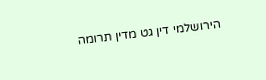הירושלמי דין גט מדין תרומה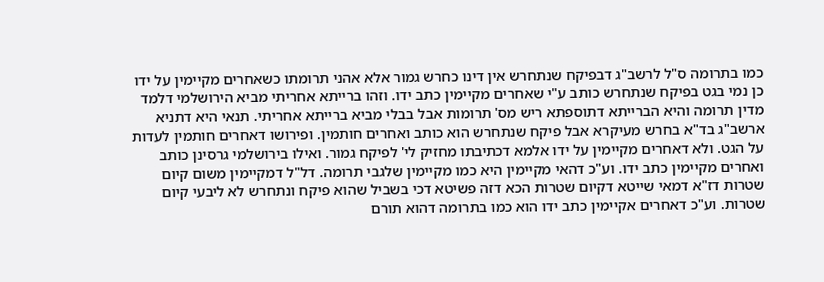כמו בתרומה ס"ל לרשב"ג דבפיקח שנתחרש אין דינו כחרש גמור אלא אהני תרומתו כשאחרים מקיימין על ידו כן נמי בגט בפיקח שנתחרש כותב ע"י שאחרים מקיימין כתב ידו. וזהו ברייתא אחריתי מביא הירושלמי דלמד מדין תרומה והיא הברייתא דתוספתא ריש מס' תרומות אבל בבלי מביא ברייתא אחריתי. תנאי היא דתניא ארשב"ג בד"א בחרש מעיקרא אבל פיקח שנתחרש הוא כותב ואחרים חותמין. ופירושו דאחרים חותמין לעדות על הגט. ולא דאחרים מקיימין על ידו אלמא דכתיבתו מחזיק לי' לפיקח גמור. ואילו בירושלמי גרסינן כותב ואחרים מקיימין כתב ידו. וע"כ דהאי מקיימין היא כמו מקיימין שלגבי תרומה. דל"ל דמקיימין משום קיום שטרות דז"א דמאי שייטא דקיום שטרות הכא דזה פשיטא דכי בשביל שהוא פיקח ונתחרש לא ליבעי קיום שטרות. וע"כ דאחרים אקיימין כתב ידו הוא כמו בתרומה דהוא תורם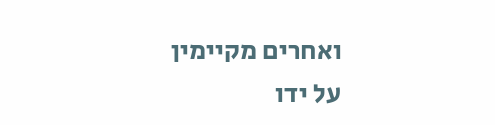ואחרים מקיימין על ידו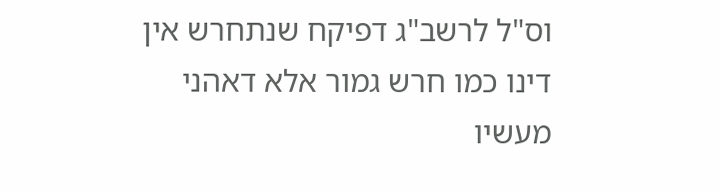וס"ל לרשב"ג דפיקח שנתחרש אין דינו כמו חרש גמור אלא דאהני מעשיו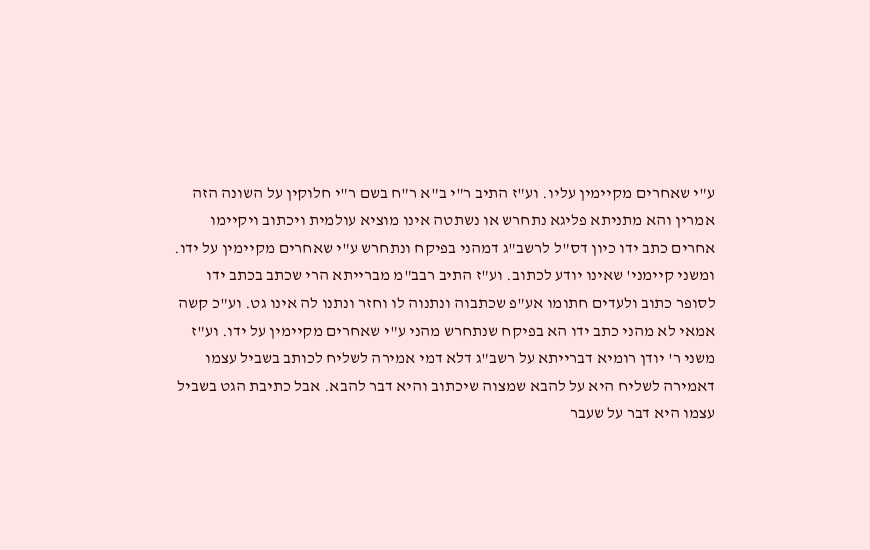ע"י שאחרים מקיימין עליו. וע"ז התיב ר"י ב"א ר"ח בשם ר"י חלוקין על השונה הזה אמרין והא מתניתא פליגא נתחרש או נשתטה אינו מוציא עולמית ויכתוב ויקיימו אחרים כתב ידו כיון דס"ל לרשב"ג דמהני בפיקח ונתחרש ע"י שאחרים מקיימין על ידו. ומשני קיימני' שאינו יודע לכתוב. וע"ז התיב רבב"מ מברייתא הרי שכתב בכתב ידו לסופר כתוב ולעדים חתומו אע"פ שכתבוה ונתנוה לו וחזר ונתנו לה אינו גט. וע"כ קשה אמאי לא מהני כתב ידו הא בפיקח שנתחרש מהני ע"י שאחרים מקיימין על ידו. וע"ז משני ר' יודן רומיא דברייתא על רשב"ג דלא דמי אמירה לשליח לכותב בשביל עצמו דאמירה לשליח היא על להבא שמצוה שיכתוב והיא דבר להבא. אבל כתיבת הגט בשביל עצמו היא דבר על שעבר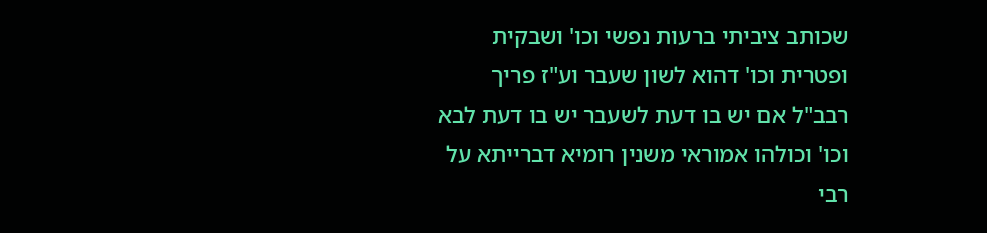שכותב ציביתי ברעות נפשי וכו' ושבקית ופטרית וכו' דהוא לשון שעבר וע"ז פריך רבב"ל אם יש בו דעת לשעבר יש בו דעת לבא וכו' וכולהו אמוראי משנין רומיא דברייתא על רבי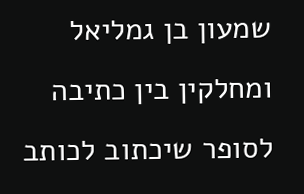שמעון בן גמליאל ומחלקין בין כתיבה לסופר שיכתוב לכותב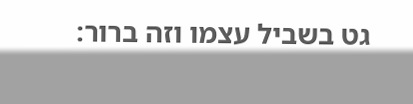גט בשביל עצמו וזה ברור: